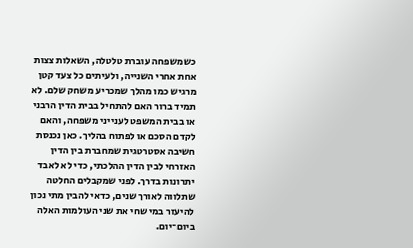כשמשפחה עוברת טלטלה, השאלות צצות אחת אחרי השנייה, ולעיתים כל צעד קטן מרגיש כמו מהלך שמכריע משחק שלם. לא תמיד ברור האם להתחיל בבית הדין הרבני או בבית המשפט לענייני משפחה, והאם לקדם הסכם או לפתוח בהליך. כאן נכנסת חשיבה אסטרטגית שמחברת בין הדין האזרחי לבין הדין ההלכתי, כדי לא לאבד יתרונות בדרך. לפני שמקבלים החלטה שתלווה לאורך שנים, כדאי להבין מתי נכון להיעזר במי שחי את שני העולמות האלה ביום־יום.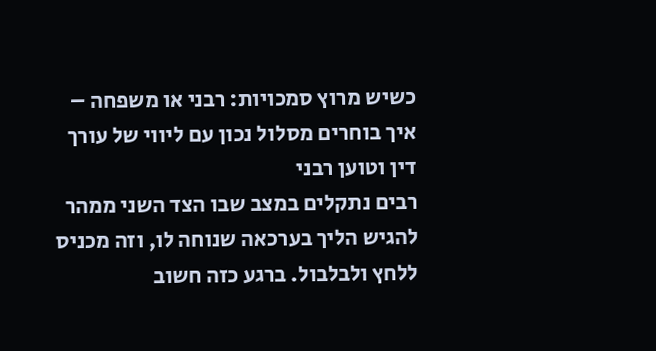כשיש מרוץ סמכויות: רבני או משפחה – איך בוחרים מסלול נכון עם ליווי של עורך דין וטוען רבני
רבים נתקלים במצב שבו הצד השני ממהר להגיש הליך בערכאה שנוחה לו, וזה מכניס ללחץ ולבלבול. ברגע כזה חשוב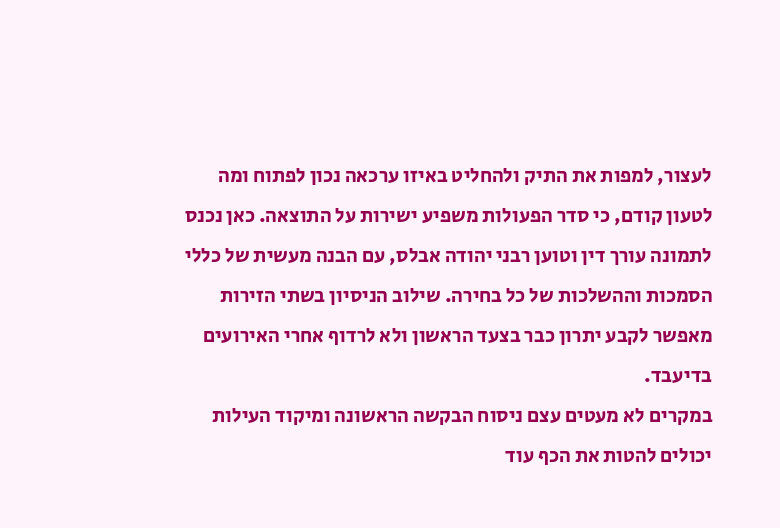לעצור, למפות את התיק ולהחליט באיזו ערכאה נכון לפתוח ומה לטעון קודם, כי סדר הפעולות משפיע ישירות על התוצאה. כאן נכנס לתמונה עורך דין וטוען רבני יהודה אבלס, עם הבנה מעשית של כללי הסמכות וההשלכות של כל בחירה. שילוב הניסיון בשתי הזירות מאפשר לקבע יתרון כבר בצעד הראשון ולא לרדוף אחרי האירועים בדיעבד.
במקרים לא מעטים עצם ניסוח הבקשה הראשונה ומיקוד העילות יכולים להטות את הכף עוד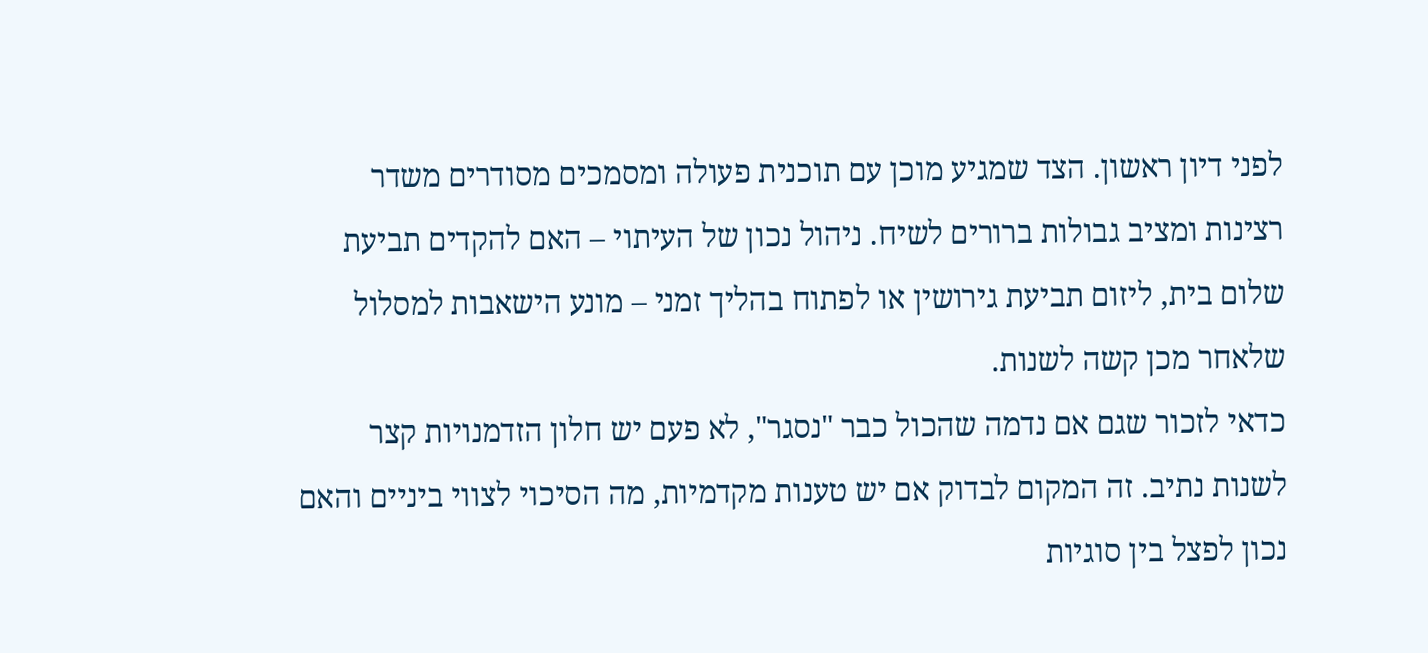לפני דיון ראשון. הצד שמגיע מוכן עם תוכנית פעולה ומסמכים מסודרים משדר רצינות ומציב גבולות ברורים לשיח. ניהול נכון של העיתוי – האם להקדים תביעת שלום בית, ליזום תביעת גירושין או לפתוח בהליך זמני – מונע הישאבות למסלול שלאחר מכן קשה לשנות.
כדאי לזכור שגם אם נדמה שהכול כבר "נסגר", לא פעם יש חלון הזדמנויות קצר לשנות נתיב. זה המקום לבדוק אם יש טענות מקדמיות, מה הסיכוי לצווי ביניים והאם נכון לפצל בין סוגיות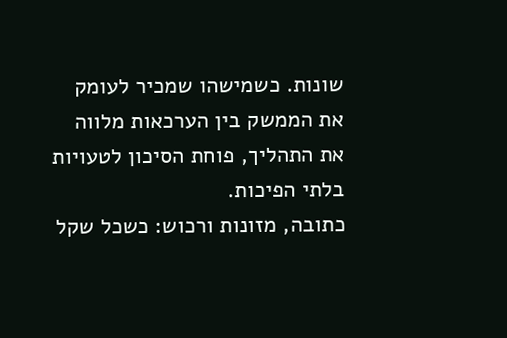שונות. כשמישהו שמכיר לעומק את הממשק בין הערכאות מלווה את התהליך, פוחת הסיכון לטעויות בלתי הפיכות.
כתובה, מזונות ורכוש: כשכל שקל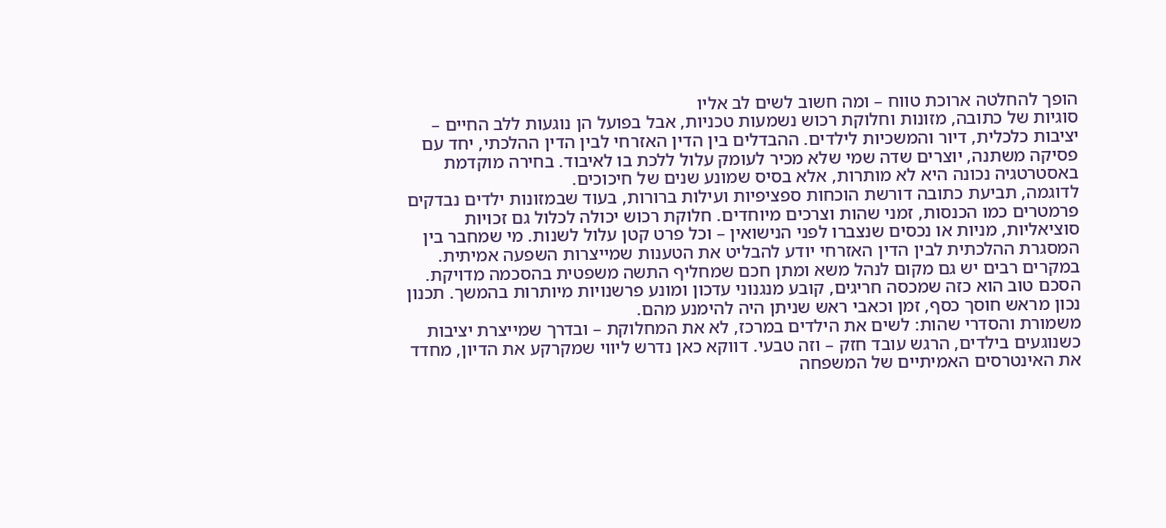הופך להחלטה ארוכת טווח – ומה חשוב לשים לב אליו
סוגיות של כתובה, מזונות וחלוקת רכוש נשמעות טכניות, אבל בפועל הן נוגעות ללב החיים – יציבות כלכלית, דיור והמשכיות לילדים. ההבדלים בין הדין האזרחי לבין הדין ההלכתי, יחד עם פסיקה משתנה, יוצרים שדה שמי שלא מכיר לעומק עלול ללכת בו לאיבוד. בחירה מוקדמת באסטרטגיה נכונה היא לא מותרות, אלא בסיס שמונע שנים של חיכוכים.
לדוגמה, תביעת כתובה דורשת הוכחות ספציפיות ועילות ברורות, בעוד שבמזונות ילדים נבדקים פרמטרים כמו הכנסות, זמני שהות וצרכים מיוחדים. חלוקת רכוש יכולה לכלול גם זכויות סוציאליות, מניות או נכסים שנצברו לפני הנישואין – וכל פרט קטן עלול לשנות. מי שמחבר בין המסגרת ההלכתית לבין הדין האזרחי יודע להבליט את הטענות שמייצרות השפעה אמיתית.
במקרים רבים יש גם מקום לנהל משא ומתן חכם שמחליף התשה משפטית בהסכמה מדויקת. הסכם טוב הוא כזה שמכסה חריגים, קובע מנגנוני עדכון ומונע פרשנויות מיותרות בהמשך. תכנון נכון מראש חוסך כסף, זמן וכאבי ראש שניתן היה להימנע מהם.
משמורת והסדרי שהות: לשים את הילדים במרכז, לא את המחלוקת – ובדרך שמייצרת יציבות
כשנוגעים בילדים, הרגש עובד חזק – וזה טבעי. דווקא כאן נדרש ליווי שמקרקע את הדיון, מחדד את האינטרסים האמיתיים של המשפחה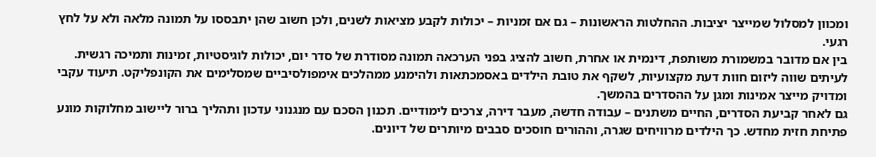ומכוון למסלול שמייצר יציבות. ההחלטות הראשונות – גם אם זמניות – יכולות לקבע מציאות לשנים, ולכן חשוב שהן יתבססו על תמונה מלאה ולא על לחץ רגעי.
בין אם מדובר במשמורת משותפת, דינמית או אחרת, חשוב להציג בפני הערכאה תמונה מסודרת של סדר יום, יכולות לוגיסטיות, זמינות ותמיכה רגשית. לעיתים שווה ליזום חוות דעת מקצועיות, לשקף את טובת הילדים באסמכתאות ולהימנע ממהלכים אימפולסיביים שמסלימים את הקונפליקט. תיעוד עקבי ומדויק מייצר אמינות ומגן על ההסדרים בהמשך.
גם לאחר קביעת הסדרים, החיים משתנים – עבודה חדשה, מעבר דירה, צרכים לימודיים. תכנון הסכם עם מנגנוני עדכון ותהליך ברור ליישוב מחלוקות מונע פתיחת חזית מחדש. כך הילדים מרוויחים שגרה, וההורים חוסכים סבבים מיותרים של דיונים.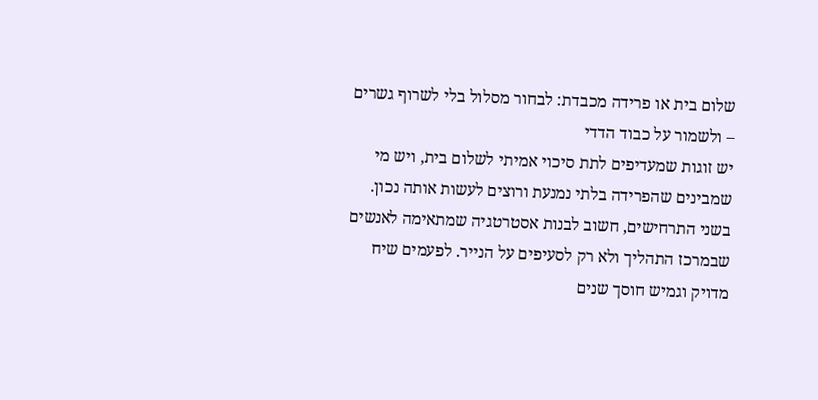שלום בית או פרידה מכבדת: לבחור מסלול בלי לשרוף גשרים – ולשמור על כבוד הדדי
יש זוגות שמעדיפים לתת סיכוי אמיתי לשלום בית, ויש מי שמבינים שהפרידה בלתי נמנעת ורוצים לעשות אותה נכון. בשני התרחישים, חשוב לבנות אסטרטגיה שמתאימה לאנשים שבמרכז התהליך ולא רק לסעיפים על הנייר. לפעמים שיח מדויק וגמיש חוסך שנים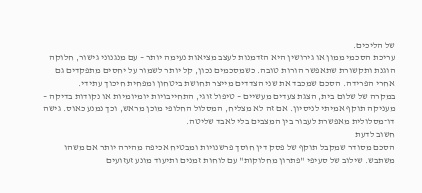של הליכים.
עריכת הסכמי ממון או גירושין היא הזדמנות לעצב מציאות נעימה יותר – עם מנגנוני גישור, חלוקה הוגנת ותקשורת שתאפשר הורות טובה. כשמסכמים נכון, קל יותר לשמור על יחסים מתפקדים גם אחרי הפרידה. הסכם שמכבד את שני הצדדים מייצר תחושת ביטחון ומפחית חיכוך עתידי.
במקרה של שלום בית, הצגת צעדים מעשיים – טיפול זוגי, התחייבויות יומיומיות או נקודות בדיקה – מעניקה תוקף אמיתי לניסיון. אם זה לא מצליח, המסלול החלופי מוכן מראש, וכך נמנע כאוס. גישה דו־מסלולית מאפשרת לעבור בין המצבים בלי לאבד שליטה.
חשוב לדעת
הסכם מסודר שמקבל תוקף של פסק דין חוסך פרשנויות ומבטיח אכיפה מהירה יותר אם משהו משתבש. שילוב של סעיפי "פתרון מחלוקות" עם לוחות זמנים ותיעוד מונע זעזועים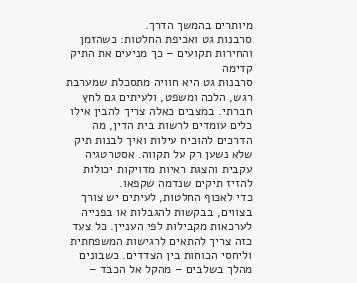מיותרים בהמשך הדרך.
סרבנות גט ואכיפת החלטות: כשהזמן והחירות תקועים – כך מניעים את התיק קדימה
סרבנות גט היא חוויה מתסכלת שמערבת רגש, הלכה ומשפט, ולעיתים גם לחץ חברתי. במצבים כאלה צריך להבין אילו כלים עומדים לרשות בית הדין, מה הדרכים להוכיח עילות ואיך לבנות תיק שלא נשען רק על תקווה. אסטרטגיה עקבית והצגת ראיות מדויקות יכולות להזיז תיקים שנדמה שקפאו.
כדי לאכוף החלטות, לעיתים יש צורך בצווים, בבקשות להגבלות או בפנייה לערכאות מקבילות לפי העניין. כל צעד כזה צריך להתאים לרגישות המשפחתית וליחסי הכוחות בין הצדדים. כשבונים מהלך בשלבים – מהקל אל הכבד –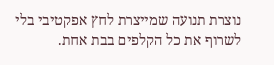נוצרת תנועה שמייצרת לחץ אפקטיבי בלי לשרוף את כל הקלפים בבת אחת.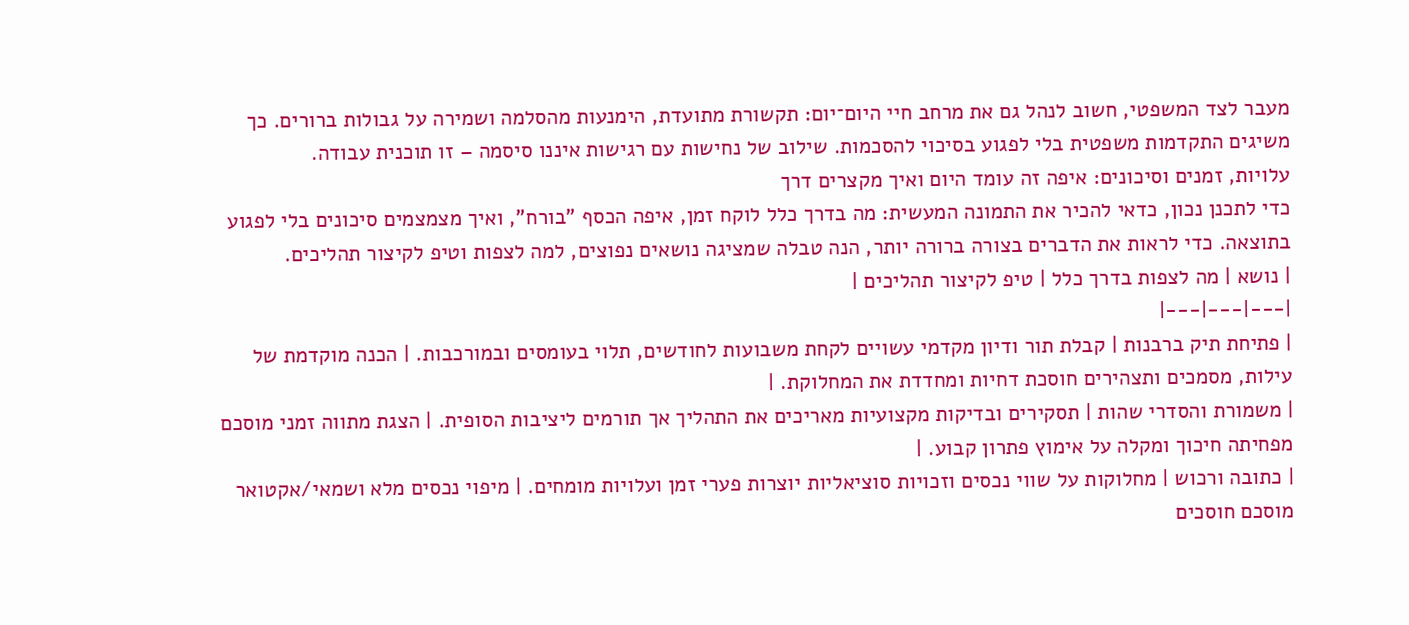מעבר לצד המשפטי, חשוב לנהל גם את מרחב חיי היום־יום: תקשורת מתועדת, הימנעות מהסלמה ושמירה על גבולות ברורים. כך משיגים התקדמות משפטית בלי לפגוע בסיכוי להסכמות. שילוב של נחישות עם רגישות איננו סיסמה – זו תוכנית עבודה.
עלויות, זמנים וסיכונים: איפה זה עומד היום ואיך מקצרים דרך
כדי לתכנן נכון, כדאי להכיר את התמונה המעשית: מה בדרך כלל לוקח זמן, איפה הכסף "בורח", ואיך מצמצמים סיכונים בלי לפגוע בתוצאה. כדי לראות את הדברים בצורה ברורה יותר, הנה טבלה שמציגה נושאים נפוצים, למה לצפות וטיפ לקיצור תהליכים.
| נושא | מה לצפות בדרך כלל | טיפ לקיצור תהליכים |
|---|---|---|
| פתיחת תיק ברבנות | קבלת תור ודיון מקדמי עשויים לקחת משבועות לחודשים, תלוי בעומסים ובמורכבות. | הכנה מוקדמת של עילות, מסמכים ותצהירים חוסכת דחיות ומחדדת את המחלוקת. |
| משמורת והסדרי שהות | תסקירים ובדיקות מקצועיות מאריכים את התהליך אך תורמים ליציבות הסופית. | הצגת מתווה זמני מוסכם מפחיתה חיכוך ומקלה על אימוץ פתרון קבוע. |
| כתובה ורכוש | מחלוקות על שווי נכסים וזכויות סוציאליות יוצרות פערי זמן ועלויות מומחים. | מיפוי נכסים מלא ושמאי/אקטואר מוסכם חוסכים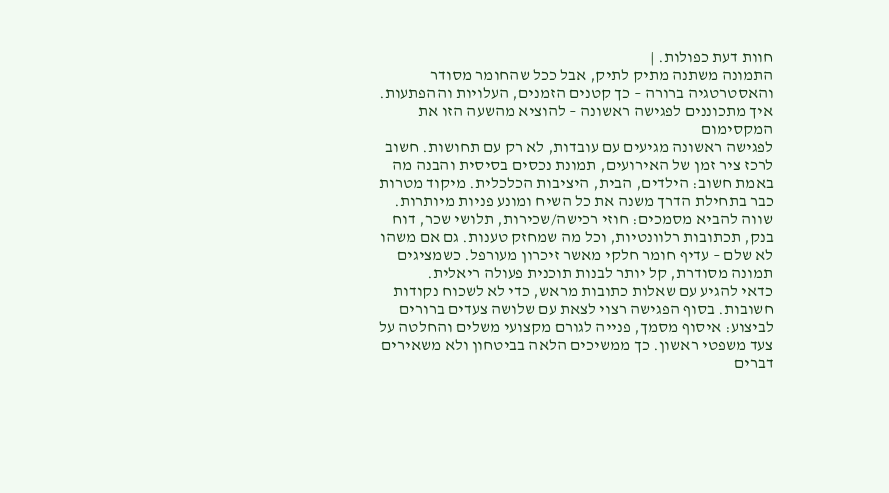חוות דעת כפולות. |
התמונה משתנה מתיק לתיק, אבל ככל שהחומר מסודר והאסטרטגיה ברורה – כך קטנים הזמנים, העלויות וההפתעות.
איך מתכוננים לפגישה ראשונה – להוציא מהשעה הזו את המקסימום
לפגישה ראשונה מגיעים עם עובדות, לא רק עם תחושות. חשוב לרכז ציר זמן של האירועים, תמונת נכסים בסיסית והבנה מה באמת חשוב: הילדים, הבית, היציבות הכלכלית. מיקוד מטרות כבר בתחילת הדרך משנה את כל השיח ומונע פניות מיותרות.
שווה להביא מסמכים: חוזי רכישה/שכירות, תלושי שכר, דוח בנק, תכתובות רלוונטיות, וכל מה שמחזק טענות. גם אם משהו לא שלם – עדיף חומר חלקי מאשר זיכרון מעורפל. כשמציגים תמונה מסודרת, קל יותר לבנות תוכנית פעולה ריאלית.
כדאי להגיע עם שאלות כתובות מראש, כדי לא לשכוח נקודות חשובות. בסוף הפגישה רצוי לצאת עם שלושה צעדים ברורים לביצוע: איסוף מסמך, פנייה לגורם מקצועי משלים והחלטה על צעד משפטי ראשון. כך ממשיכים הלאה בביטחון ולא משאירים דברים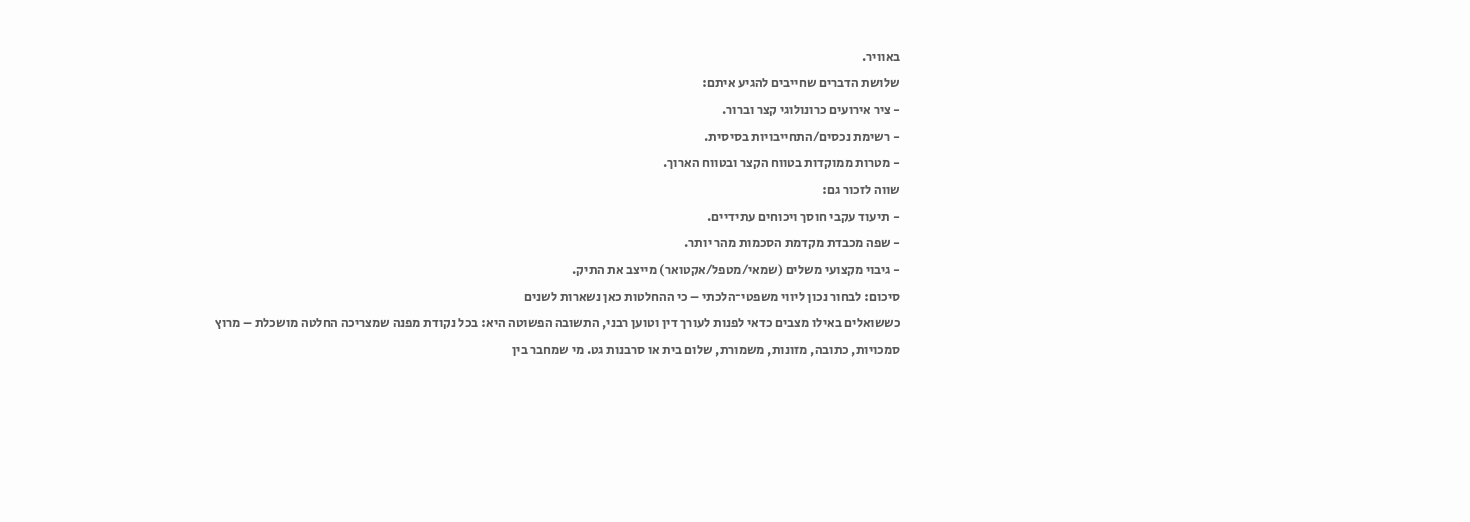באוויר.
שלושת הדברים שחייבים להגיע איתם:
- ציר אירועים כרונולוגי קצר וברור.
- רשימת נכסים/התחייבויות בסיסית.
- מטרות ממוקדות בטווח הקצר ובטווח הארוך.
שווה לזכור גם:
- תיעוד עקבי חוסך ויכוחים עתידיים.
- שפה מכבדת מקדמת הסכמות מהר יותר.
- גיבוי מקצועי משלים (שמאי/מטפל/אקטואר) מייצב את התיק.
סיכום: לבחור נכון ליווי משפטי־הלכתי – כי ההחלטות כאן נשארות לשנים
כששואלים באילו מצבים כדאי לפנות לעורך דין וטוען רבני, התשובה הפשוטה היא: בכל נקודת מפנה שמצריכה החלטה מושכלת – מרוץ סמכויות, כתובה, מזונות, משמורת, שלום בית או סרבנות גט. מי שמחבר בין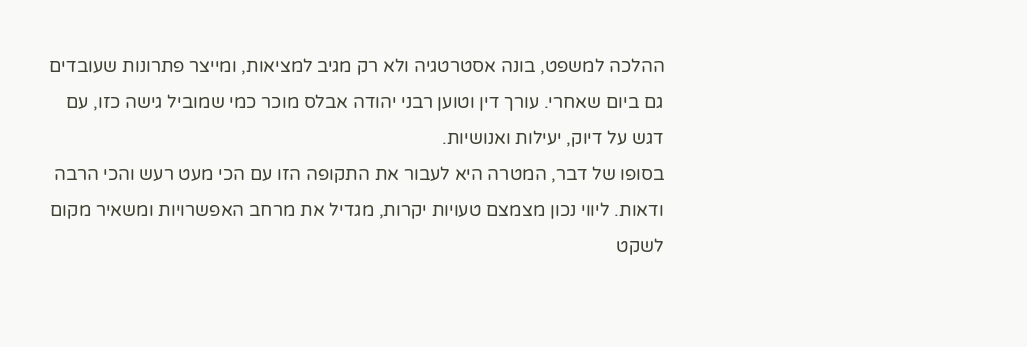ההלכה למשפט, בונה אסטרטגיה ולא רק מגיב למציאות, ומייצר פתרונות שעובדים גם ביום שאחרי. עורך דין וטוען רבני יהודה אבלס מוכר כמי שמוביל גישה כזו, עם דגש על דיוק, יעילות ואנושיות.
בסופו של דבר, המטרה היא לעבור את התקופה הזו עם הכי מעט רעש והכי הרבה ודאות. ליווי נכון מצמצם טעויות יקרות, מגדיל את מרחב האפשרויות ומשאיר מקום לשקט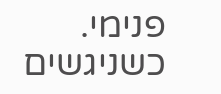פנימי. כשניגשים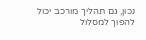נכון, גם תהליך מורכב יכול להפוך למסלול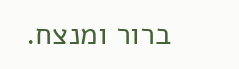ברור ומנצח.